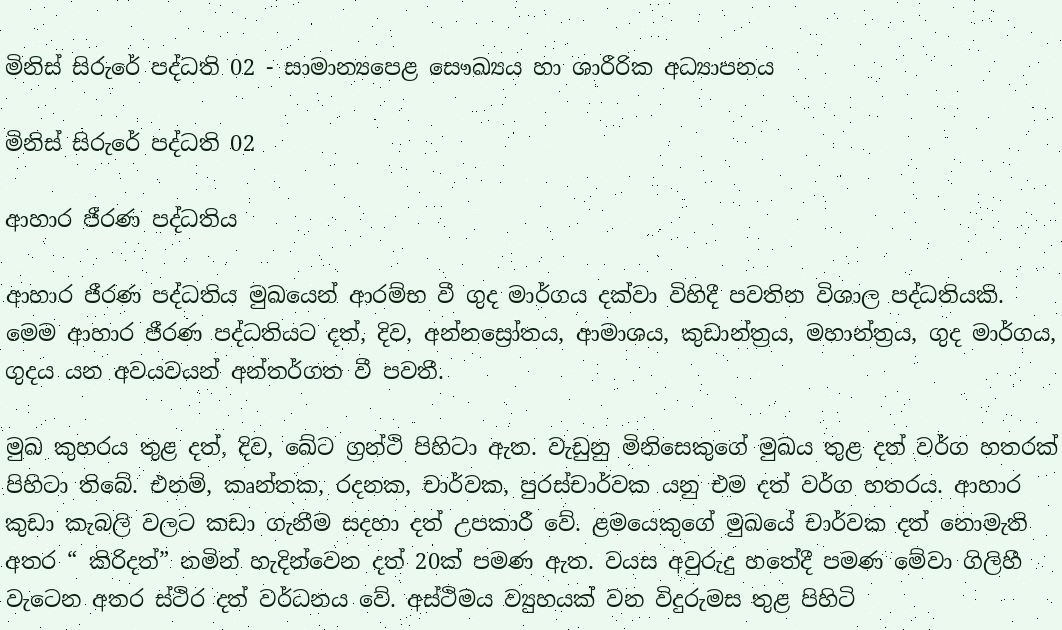මිනිස් සිරුරේ පද්ධති 02 - සාමාන්‍යපෙළ සෞඛ්‍යය හා ශාරීරික අධ්‍යාපනය

මිනිස් සිරුරේ පද්ධති 02

ආහාර ජීරණ පද්ධතිය

ආහාර ජීරණ පද්ධතිය මුඛයෙන් ආරම්භ වී ගුද මාර්ගය දක්වා විහිදී පවතින විශාල පද්ධතියකි. මෙම ආහාර ජීරණ පද්ධතියට දත්, දිව, අන්නස්‍රෝතය, ආමාශය, කුඩාන්ත්‍රය, මහාන්ත්‍රය, ගුද මාර්ගය, ගුදය යන අවයවයන් අන්තර්ගත වී පවතී.

මුඛ කුහරය තුළ දත්, දිව, ඛේට ග්‍රන්ථි පිහිටා ඇත. වැඩුනු මිනිසෙකුගේ මුඛය තුළ දත් වර්ග හතරක් පිහිටා තිබේ. එනම්, කෘන්තක, රදනක, චාර්වක, පුරස්චාර්වක යනු එම දත් වර්ග හතරය. ආහාර කුඩා කැබලි වලට කඩා ගැනීම සදහා දත් උපකාරී වේ. ළමයෙකුගේ මුඛයේ චාර්වක දත් නොමැති අතර “ කිරිදත්” නමින් හැදින්වෙන දත් 20ක් පමණ ඇත. වයස අවුරුදු හතේදී පමණ මේවා ගිලිහී වැටෙන අතර ස්ථිර දත් වර්ධනය වේ. අස්ථිමය ව්‍යුහයක් වන විදුරුමස තුළ පිහිටි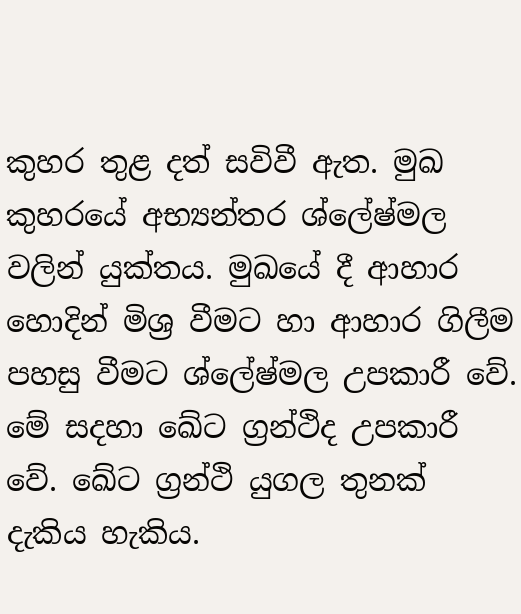කුහර තුළ දත් සවිවී ඇත. මුඛ කුහරයේ අභ්‍යන්තර ශ්ලේෂ්මල වලින් යුක්තය. මුඛයේ දී ආහාර හොදින් මිශ්‍ර වීමට හා ආහාර ගිලීම පහසු වීමට ශ්ලේෂ්මල උපකාරී වේ. මේ සදහා ඛේට ග්‍රන්ථිද උපකාරී වේ. ඛේට ග්‍රන්ථි යුගල තුනක් දැකිය හැකිය.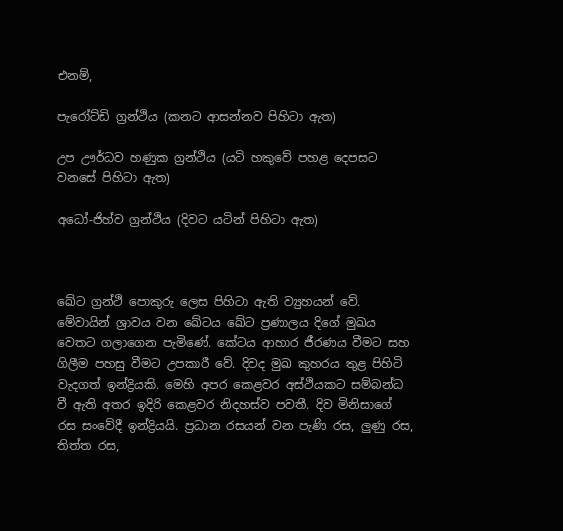එනම්,

පැරෝට්ඩි ග්‍රන්ථිය (කනට ආසන්නව පිහිටා ඇත)

උප ඌර්ධව හණුක ග්‍රන්ථිය (යටි හකුවේ පහළ දෙපසට වනසේ පිහිටා ඇත)

අධෝ-ජිහ්ව ග්‍රන්ථිය (දිවට යටින් පිහිටා ඇත)



ඛේට ග්‍රන්ථි පොකුරු ලෙස පිහිටා ඇති ව්‍යුහයන් වේ. මේවායින් ශ්‍රාවය වන ‍ඛේටය ඛේට ප්‍රණාලය දිගේ මුඛය වෙතට ගලාගෙන පැමිණේ. කේට‍ය ආහාර ජීරණය වීමට සහ ගිලීම පහසු වීමට උපකාරී වේ. දිවද මුඛ කුහරය තුළ පිහිටි වැදගත් ඉන්ද්‍රියකි. මෙහි අපර කෙළවර අස්ථියකට සම්බන්ධ වී ඇති අතර ඉදිරි කෙළවර නිදහස්ව පවතී. දිව මිනිසාගේ රස සංවේදී ඉන්ද්‍රියයි. ප්‍රධාන රසයන් වන පැණි රස, ලුණු රස, තිත්ත රස,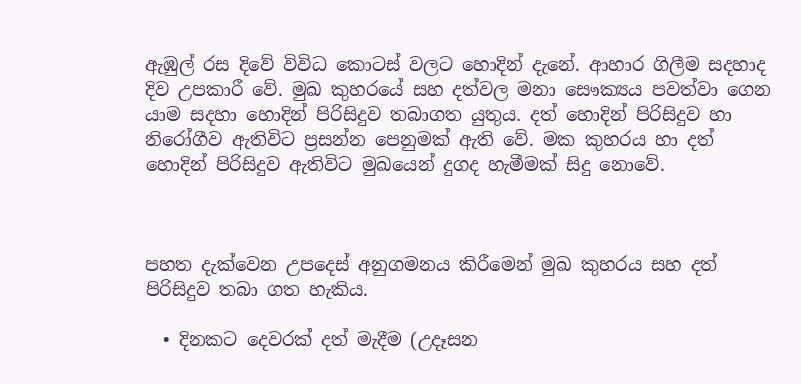ඇඹුල් රස දිවේ විවිධ කොටස් වලට හොදින් දැනේ. ආහාර ගිලීම සදහාද දිව උපකාරී වේ. මුඛ කුහරයේ සහ දත්වල මනා සෞක්‍යය පවත්වා ගෙන යාම සදහා හොදින් පිරිසිදුව තබාගත යුතුය. දත් හොදින් පිරිසිදුව හා නිරෝගීව ඇතිවිට ප්‍රසන්න පෙනුමක් ඇති වේ. මක කුහරය හා දත් හොදින් පිරිසිදුව ඇතිවිට මුඛයෙන් දුගද හැමීමක් සිදු නොවේ.



පහත දැක්වෙන උපදෙස් අනුගමනය කිරීමෙන් මුඛ කුහරය සහ දත් පිරිසිදුව තබා ගත හැකිය.

  • දිනකට දෙවරක් දත් මැදීම (උදෑසන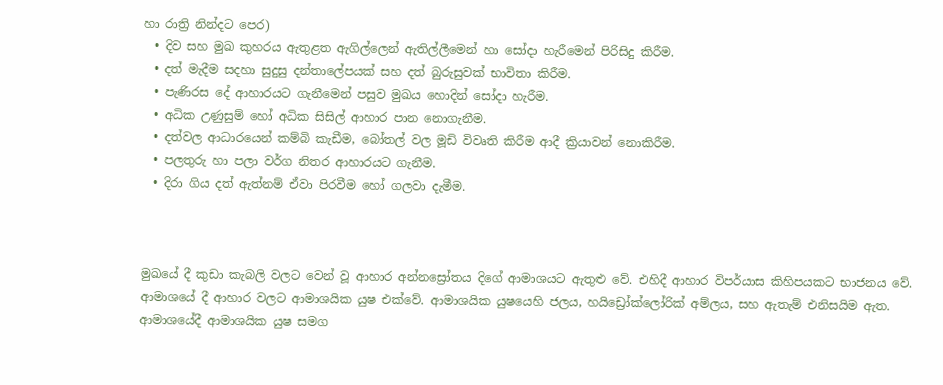හා රාත්‍රි නින්දට පෙර)
  • දිව සහ මුඛ කුහරය ඇතුළත ඇගිල්ලෙන් ඇතිල්ලීමෙන් හා සෝදා හැරීමෙන් පිරිසිදු කිරීම.
  • දත් මැදීම සදහා සුදුසු දන්තාලේපයක් සහ දත් බුරුසුවක් භාවිතා කිරීම.
  • පැණිරස දේ ආහාරයට ගැනීමෙන් පසුව මුඛය හොදින් සෝදා හැරීම.
  • අධික උණුසුම් හෝ අධික සිසිල් ආහාර පාන නොගැනීම.
  • දත්වල ආධාරයෙන් කම්බි කැඩීම, බෝතල් වල මූඩි විවෘති කිරීම ආදී ක්‍රියාවන් නොකිරීම.
  • පලතුරු හා පලා වර්ග නිතර ආහාරයට ගැනීම.
  • දිරා ගිය දත් ඇත්නම් ඒවා පිරවීම හෝ ගලවා දැමීම.



මුඛයේ දී කුඩා කැබලි වලට වෙන් වූ ආහාර අන්නස්‍රෝතය දිගේ ආමාශයට ඇතුළු වේ. එහිදී ආහාර විපර්යාස කිහිපයකට භාජනය වේ. ආමාශයේ දී ආහාර වලට ආමාශයික යුෂ එක්වේ. ආමාශයික යුෂයෙහි ජලය, හයිඩ්‍රෝ‍ක්ලෝරික් අම්ලය, සහ ඇතැම් එනිසයිම ඇත. ආමාශයේදී ආමාශයික යුෂ සමග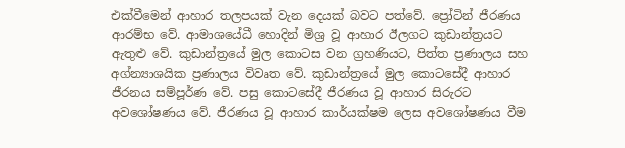එක්වීමෙන් ආහාර තලපයක් වැන දෙයක් බවට පත්වේ. ප්‍රෝටින් ජීරණය ආරම්භ වේ. ආමාශයේධී හොදින් මිශ්‍ර වූ ආහාර ඊලගට කුඩාන්ත්‍රයට ඇතුළු වේ. කුඩාන්ත්‍රයේ මුල කොටස වන ග්‍රහණියට, පිත්ත ප්‍රණාලය සහ අග්න්‍යාශයික ප්‍රණාලය විවෘත වේ. කුඩාන්ත්‍රයේ මුල කොටසේදී ආහාර ජීරනය සම්පූර්ණ වේ. පසු කොටසේදී ජීරණය වූ ආහාර සිරුරට අවශෝෂණය වේ. ජීරණය වූ ආහාර කාර්යක්ෂම ලෙස අවශෝෂණය වීම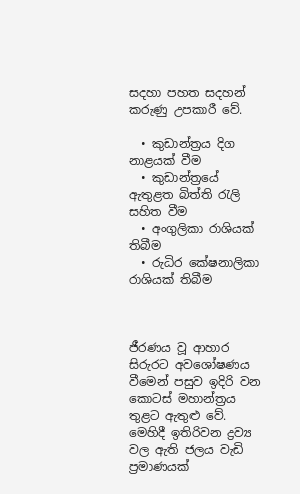සදහා පහත සදහන් කරුණු උපකාරී වේ.

  • කුඩාන්ත්‍රය දිග නාළයක් වීම
  • කුඩාන්ත්‍රයේ ඇතුළත බිත්ති රැලි සහිත වීම
  • අංගුලිකා රාශියක් තිබීම
  • රුධිර කේෂනාලිකා රාශියක් තිබීම



ජීරණය වූ ආහාර සිරුරට අවශෝෂණය වීමෙන් පසුව ඉදිරි වන කොටස් මහාන්ත්‍රය තුළට ඇතුළු වේ. මෙහිදී ඉතිරිවන ද්‍රව්‍ය වල ඇති ජලය වැඩි ප්‍රමාණයක්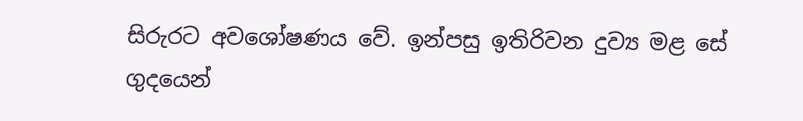සිරුරට අවශෝෂණය වේ. ඉන්පසු ඉතිරිවන දුව්‍ය මළ සේ ගුදයෙන්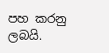පහ කරනු ලබයි.